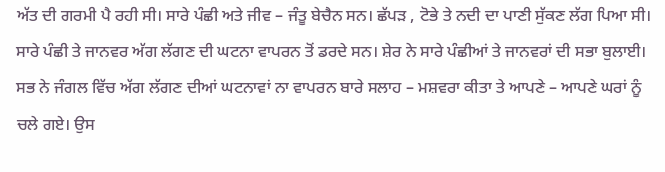ਅੱਤ ਦੀ ਗਰਮੀ ਪੈ ਰਹੀ ਸੀ। ਸਾਰੇ ਪੰਛੀ ਅਤੇ ਜੀਵ – ਜੰਤੂ ਬੇਚੈਨ ਸਨ। ਛੱਪੜ , ਟੋਭੇ ਤੇ ਨਦੀ ਦਾ ਪਾਣੀ ਸੁੱਕਣ ਲੱਗ ਪਿਆ ਸੀ। ਸਾਰੇ ਪੰਛੀ ਤੇ ਜਾਨਵਰ ਅੱਗ ਲੱਗਣ ਦੀ ਘਟਨਾ ਵਾਪਰਨ ਤੋਂ ਡਰਦੇ ਸਨ। ਸ਼ੇਰ ਨੇ ਸਾਰੇ ਪੰਛੀਆਂ ਤੇ ਜਾਨਵਰਾਂ ਦੀ ਸਭਾ ਬੁਲਾਈ। ਸਭ ਨੇ ਜੰਗਲ ਵਿੱਚ ਅੱਗ ਲੱਗਣ ਦੀਆਂ ਘਟਨਾਵਾਂ ਨਾ ਵਾਪਰਨ ਬਾਰੇ ਸਲਾਹ – ਮਸ਼ਵਰਾ ਕੀਤਾ ਤੇ ਆਪਣੇ – ਆਪਣੇ ਘਰਾਂ ਨੂੰ ਚਲੇ ਗਏ। ਉਸ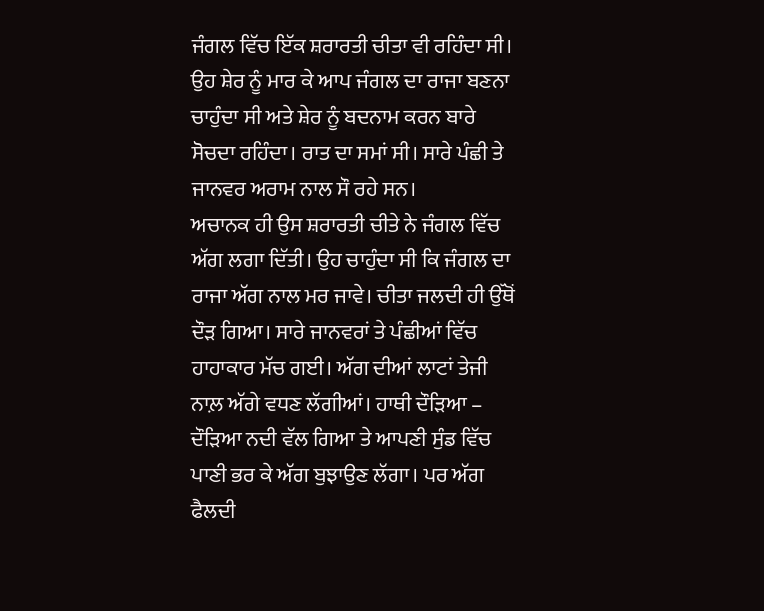ਜੰਗਲ ਵਿੱਚ ਇੱਕ ਸ਼ਰਾਰਤੀ ਚੀਤਾ ਵੀ ਰਹਿੰਦਾ ਸੀ। ਉਹ ਸ਼ੇਰ ਨੂੰ ਮਾਰ ਕੇ ਆਪ ਜੰਗਲ ਦਾ ਰਾਜਾ ਬਣਨਾ ਚਾਹੁੰਦਾ ਸੀ ਅਤੇ ਸ਼ੇਰ ਨੂੰ ਬਦਨਾਮ ਕਰਨ ਬਾਰੇ ਸੋਚਦਾ ਰਹਿੰਦਾ। ਰਾਤ ਦਾ ਸਮਾਂ ਸੀ। ਸਾਰੇ ਪੰਛੀ ਤੇ ਜਾਨਵਰ ਅਰਾਮ ਨਾਲ ਸੌ ਰਹੇ ਸਨ।
ਅਚਾਨਕ ਹੀ ਉਸ ਸ਼ਰਾਰਤੀ ਚੀਤੇ ਨੇ ਜੰਗਲ ਵਿੱਚ ਅੱਗ ਲਗਾ ਦਿੱਤੀ। ਉਹ ਚਾਹੁੰਦਾ ਸੀ ਕਿ ਜੰਗਲ ਦਾ ਰਾਜਾ ਅੱਗ ਨਾਲ ਮਰ ਜਾਵੇ। ਚੀਤਾ ਜਲਦੀ ਹੀ ਉੱਥੋਂ ਦੌੜ ਗਿਆ। ਸਾਰੇ ਜਾਨਵਰਾਂ ਤੇ ਪੰਛੀਆਂ ਵਿੱਚ ਹਾਹਾਕਾਰ ਮੱਚ ਗਈ। ਅੱਗ ਦੀਆਂ ਲਾਟਾਂ ਤੇਜੀ ਨਾਲ਼ ਅੱਗੇ ਵਧਣ ਲੱਗੀਆਂ। ਹਾਥੀ ਦੌੜਿਆ – ਦੌੜਿਆ ਨਦੀ ਵੱਲ ਗਿਆ ਤੇ ਆਪਣੀ ਸੁੰਡ ਵਿੱਚ ਪਾਣੀ ਭਰ ਕੇ ਅੱਗ ਬੁਝਾਉਣ ਲੱਗਾ। ਪਰ ਅੱਗ ਫੈਲਦੀ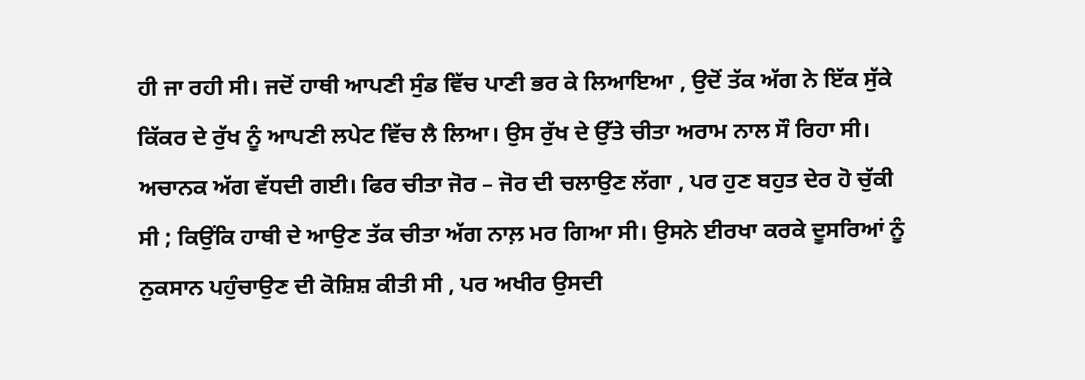ਹੀ ਜਾ ਰਹੀ ਸੀ। ਜਦੋਂ ਹਾਥੀ ਆਪਣੀ ਸੁੰਡ ਵਿੱਚ ਪਾਣੀ ਭਰ ਕੇ ਲਿਆਇਆ , ਉਦੋਂ ਤੱਕ ਅੱਗ ਨੇ ਇੱਕ ਸੁੱਕੇ ਕਿੱਕਰ ਦੇ ਰੁੱਖ ਨੂੰ ਆਪਣੀ ਲਪੇਟ ਵਿੱਚ ਲੈ ਲਿਆ। ਉਸ ਰੁੱਖ ਦੇ ਉੱਤੇ ਚੀਤਾ ਅਰਾਮ ਨਾਲ ਸੌ ਰਿਹਾ ਸੀ। ਅਚਾਨਕ ਅੱਗ ਵੱਧਦੀ ਗਈ। ਫਿਰ ਚੀਤਾ ਜੋਰ – ਜੋਰ ਦੀ ਚਲਾਉਣ ਲੱਗਾ , ਪਰ ਹੁਣ ਬਹੁਤ ਦੇਰ ਹੋ ਚੁੱਕੀ ਸੀ ; ਕਿਉਂਕਿ ਹਾਥੀ ਦੇ ਆਉਣ ਤੱਕ ਚੀਤਾ ਅੱਗ ਨਾਲ਼ ਮਰ ਗਿਆ ਸੀ। ਉਸਨੇ ਈਰਖਾ ਕਰਕੇ ਦੂਸਰਿਆਂ ਨੂੰ ਨੁਕਸਾਨ ਪਹੁੰਚਾਉਣ ਦੀ ਕੋਸ਼ਿਸ਼ ਕੀਤੀ ਸੀ , ਪਰ ਅਖੀਰ ਉਸਦੀ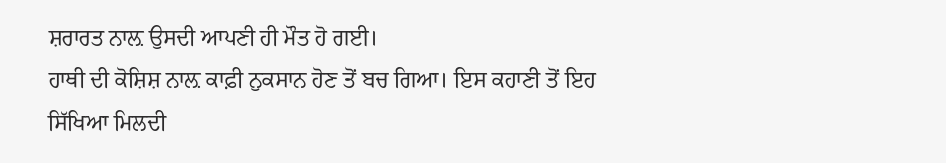ਸ਼ਰਾਰਤ ਨਾਲ਼ ਉਸਦੀ ਆਪਣੀ ਹੀ ਮੌਤ ਹੋ ਗਈ।
ਹਾਥੀ ਦੀ ਕੋਸ਼ਿਸ਼ ਨਾਲ਼ ਕਾਫ਼ੀ ਨੁਕਸਾਨ ਹੋਣ ਤੋਂ ਬਚ ਗਿਆ। ਇਸ ਕਹਾਣੀ ਤੋਂ ਇਹ ਸਿੱਖਿਆ ਮਿਲਦੀ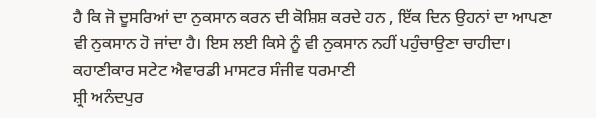ਹੈ ਕਿ ਜੋ ਦੂਸਰਿਆਂ ਦਾ ਨੁਕਸਾਨ ਕਰਨ ਦੀ ਕੋਸ਼ਿਸ਼ ਕਰਦੇ ਹਨ , ਇੱਕ ਦਿਨ ਉਹਨਾਂ ਦਾ ਆਪਣਾ ਵੀ ਨੁਕਸਾਨ ਹੋ ਜਾਂਦਾ ਹੈ। ਇਸ ਲਈ ਕਿਸੇ ਨੂੰ ਵੀ ਨੁਕਸਾਨ ਨਹੀਂ ਪਹੁੰਚਾਉਣਾ ਚਾਹੀਦਾ।
ਕਹਾਣੀਕਾਰ ਸਟੇਟ ਐਵਾਰਡੀ ਮਾਸਟਰ ਸੰਜੀਵ ਧਰਮਾਣੀ
ਸ਼੍ਰੀ ਅਨੰਦਪੁਰ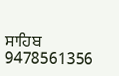ਸਾਹਿਬ
9478561356